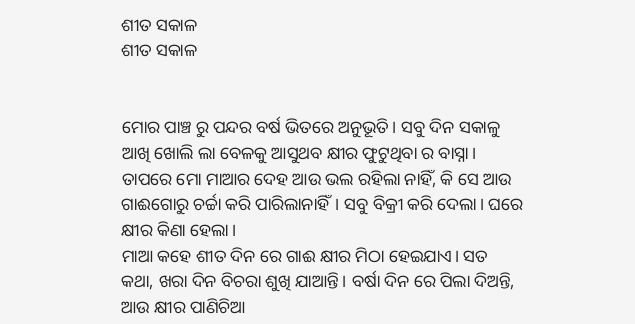ଶୀତ ସକାଳ
ଶୀତ ସକାଳ


ମୋର ପାଞ୍ଚ ରୁ ପନ୍ଦର ବର୍ଷ ଭିତରେ ଅନୁଭୂତି। ସବୁ ଦିନ ସକାଳୁ ଆଖି ଖୋଲି ଲା ବେଳକୁ ଆସୁଥବ କ୍ଷୀର ଫୁଟୁଥିବା ର ବାସ୍ନା। ତାପରେ ମୋ ମାଆର ଦେହ ଆଉ ଭଲ ରହିଲା ନାହିଁ, କି ସେ ଆଉ ଗାଈଗୋରୁ ଚର୍ଚ୍ଚା କରି ପାରିଲାନାହିଁ। ସବୁ ବିକ୍ରୀ କରି ଦେଲା। ଘରେ କ୍ଷୀର କିଣା ହେଲା।
ମାଆ କହେ ଶୀତ ଦିନ ରେ ଗାଈ କ୍ଷୀର ମିଠା ହେଇଯାଏ। ସତ କଥା, ଖରା ଦିନ ବିଚରା ଶୁଖି ଯାଆନ୍ତି। ବର୍ଷା ଦିନ ରେ ପିଲା ଦିଅନ୍ତି, ଆଉ କ୍ଷୀର ପାଣିଚିଆ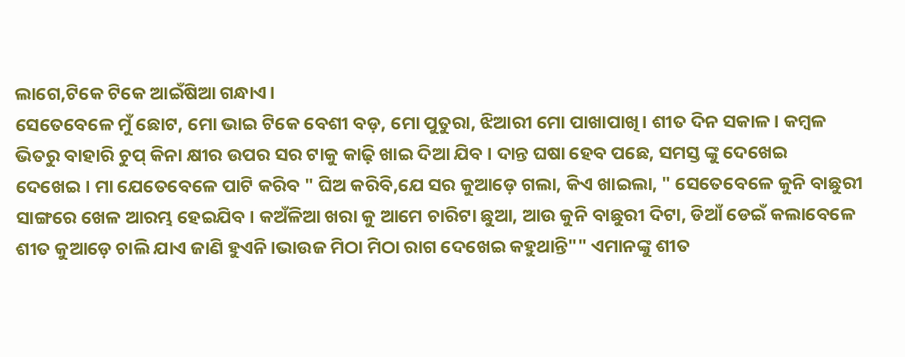ଲାଗେ,ଟିକେ ଟିକେ ଆଇଁଷିଆ ଗନ୍ଧାଏ।
ସେତେବେଳେ ମୁଁ ଛୋଟ, ମୋ ଭାଇ ଟିକେ ବେଶୀ ବଡ଼, ମୋ ପୁତୁରା, ଝିଆରୀ ମୋ ପାଖାପାଖି। ଶୀତ ଦିନ ସକାଳ। କମ୍ବଳ ଭିତରୁ ବାହାରି ଚୁପ୍ କିନା କ୍ଷୀର ଉପର ସର ଟାକୁ କାଢ଼ି ଖାଇ ଦିଆ ଯିବ। ଦାନ୍ତ ଘଷା ହେବ ପଛେ, ସମସ୍ତ ଙ୍କୁ ଦେଖେଇ ଦେଖେଇ। ମା ଯେତେବେଳେ ପାଟି କରିବ " ଘିଅ କରିବି,ଯେ ସର କୁଆଡ଼େ ଗଲା, କିଏ ଖାଇଲା, " ସେତେବେଳେ କୁନି ବାଛୁରୀ ସାଙ୍ଗରେ ଖେଳ ଆରମ୍ଭ ହେଇଯିବ। କଅଁଳିଆ ଖରା କୁ ଆମେ ଚାରିଟା ଛୁଆ, ଆଉ କୁନି ବାଛୁରୀ ଦିଟା, ଡିଆଁ ଡେଇଁ କଲାବେଳେ ଶୀତ କୁଆଡ଼େ ଚାଲି ଯାଏ ଜାଣି ହୁଏନି।ଭାଉଜ ମିଠା ମିଠା ରାଗ ଦେଖେଇ କହୁଥାନ୍ତି"" ଏମାନଙ୍କୁ ଶୀତ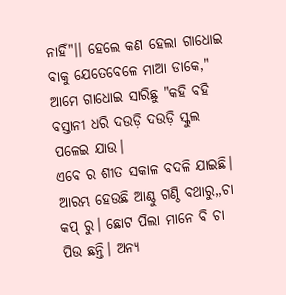ନାହିଁ"।। ହେଲେ କଣ ହେଲା ଗାଧୋଇ ବାକୁ ଯେତେବେଳେ ମାଆ ଡାକେ," ଆମେ ଗାଧୋଇ ସାରିଛୁ "କହି ବହି ବସ୍ତାନୀ ଧରି ଦଉଡ଼ି ଦଉଡ଼ି ସ୍କୁଲ ପଳେଇ ଯାଉ।
ଏବେ ର ଶୀତ ସକାଳ ବଦଳି ଯାଇଛି। ଆରମ୍ଭ ହେଉଛି ଆଣ୍ଠୁ ଗଣ୍ଠି ବଥାରୁ,,ଚା କପ୍ ରୁ। ଛୋଟ ପିଲା ମାନେ ବି ଚା ପିଉ ଛନ୍ତି। ଅନ୍ୟ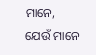ମାନେ, ଯେଉଁ ମାନେ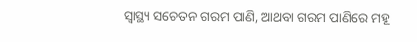ସ୍ଵାସ୍ଥ୍ୟ ସଚେତନ ଗରମ ପାଣି, ଆଥବା ଗରମ ପାଣିରେ ମହୂ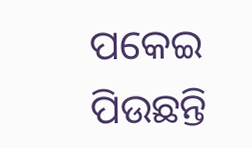ପକେଇ ପିଉଛନ୍ତି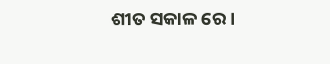ଶୀତ ସକାଳ ରେ।